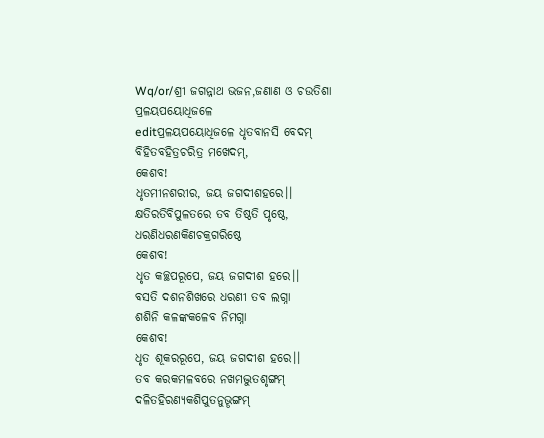Wq/or/ଶ୍ରୀ ଜଗନ୍ନାଥ ଭଜନ,ଜଣାଣ ଓ ଚଉତିଶା
ପ୍ରଳୟପୟୋଧିଜଳେ
editପ୍ରଳୟପୟୋଧିଜଳେ ଧୃତବାନସି ବେଦମ୍
ବିହିତବହିତ୍ରଚରିତ୍ର ମଖେଦମ୍,
କେଶବ!
ଧୃତମୀନଶରୀର, ଜୟ ଜଗଦୀଶହରେ।।
କ୍ଷତିରତିବିପୁଳତରେ ତବ ତିଷ୍ଠତି ପୃଷ୍ଠେ,
ଧରଣିଧରଣକିଣଚକ୍ରଗରିଷ୍ଠେ
କେଶବ!
ଧୃତ କଚ୍ଛପରୂପେ, ଜୟ ଜଗଦୀଶ ହରେ।।
ବସତି ଦଶନଶିଖରେ ଧରଣୀ ତବ ଲଗ୍ନା
ଶଶିନି କଳଙ୍କକଳେବ ନିମଗ୍ନା
କେଶବ!
ଧୃତ ଶୂକରରୂପେ, ଜୟ ଜଗଦୀଶ ହରେ।।
ତବ କରକମଳବରେ ନଖମଦ୍ଭୁତଶୃଙ୍ଗମ୍
ଦଳିତହିରଣ୍ୟକଶିପୁତନୁଭୄଙ୍ଗମ୍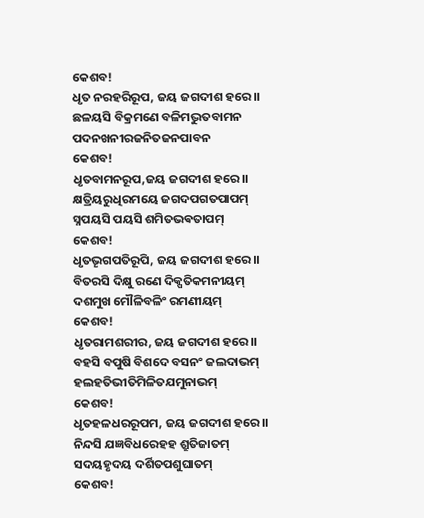କେଶବ!
ଧୃତ ନରହରିରୂପ, ଜୟ ଜଗଦୀଶ ହରେ।।
ଛଳୟସି ବିକ୍ରମଣେ ବଳିମଦ୍ଭୁତବାମନ
ପଦନଖନୀରଜନିତଜନପାବନ
କେଶବ!
ଧୃତବାମନରୂପ,ଜୟ ଜଗଦୀଶ ହରେ।।
କ୍ଷତ୍ରିୟରୁଧିରମୟେ ଜଗଦପଗତପାପମ୍
ସ୍ନପୟସି ପୟସି ଶମିତଭଵତାପମ୍
କେଶବ!
ଧୃତଭୄଗପତିରୂପି, ଜୟ ଜଗଦୀଶ ହରେ।।
ବିତରସି ଦିକ୍ଷୁ ରଣେ ଦିକ୍ପତିକମନୀୟମ୍
ଦଶମୁଖ ମୌଳିବଳିଂ ରମଣୀୟମ୍
କେଶବ!
ଧୃତରାମଶରୀର, ଜୟ ଜଗଦୀଶ ହରେ।।
ବହସି ବପୁଷି ବିଶଦେ ବସନଂ ଜଲଦାଭମ୍
ହଲହତିଭୀତିମିଳିତଯମୁନାଭମ୍
କେଶବ!
ଧୃତହଳଧରରୂପମ, ଜୟ ଜଗଦୀଶ ହରେ।।
ନିନ୍ଦସି ଯଜ୍ଞବିଧରେହହ ଶ୍ରୁତିଜାତମ୍
ସଦୟହୃଦୟ ଦର୍ଶିତପଶୁଘାତମ୍
କେଶବ!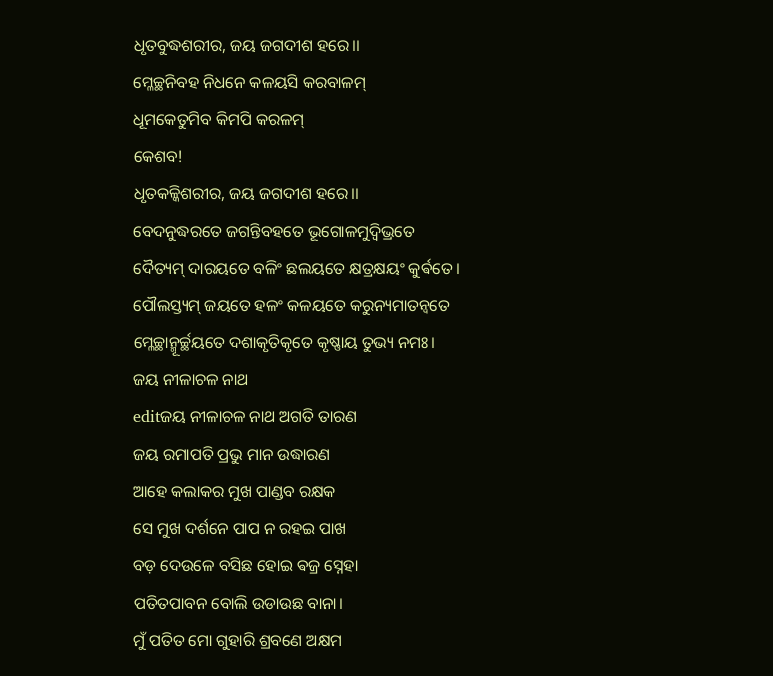ଧୃତବୁଦ୍ଧଶରୀର, ଜୟ ଜଗଦୀଶ ହରେ।।
ମ୍ଳେଚ୍ଛନିବହ ନିଧନେ କଳୟସି କରବାଳମ୍
ଧୂମକେତୁମିବ କିମପି କରଳମ୍
କେଶବ!
ଧୃତକଳ୍କିଶରୀର, ଜୟ ଜଗଦୀଶ ହରେ।।
ବେଦନୁଦ୍ଧରତେ ଜଗନ୍ତିବହତେ ଭୂଗୋଳମୁଦ୍ବିଭ୍ରତେ
ଦୈତ୍ୟମ୍ ଦାରୟତେ ବଳିଂ ଛଲୟତେ କ୍ଷତ୍ରକ୍ଷୟଂ କୁର୍ଵତେ।
ପୌଲସ୍ତ୍ୟମ୍ ଜୟତେ ହଳଂ କଳୟତେ କରୁନ୍ୟମାତନ୍ୱତେ
ମ୍ଳେଚ୍ଛାନ୍ମୂର୍ଚ୍ଛୟତେ ଦଶାକୃତିକୃତେ କୃଷ୍ଣାୟ ତୁଭ୍ୟ ନମଃ।
ଜୟ ନୀଳାଚଳ ନାଥ
editଜୟ ନୀଳାଚଳ ନାଥ ଅଗତି ତାରଣ
ଜୟ ରମାପତି ପ୍ରଭୁ ମାନ ଉଦ୍ଧାରଣ
ଆହେ କଲାକର ମୁଖ ପାଣ୍ଡବ ରକ୍ଷକ
ସେ ମୁଖ ଦର୍ଶନେ ପାପ ନ ରହଇ ପାଖ
ବଡ଼ ଦେଉଳେ ବସିଛ ହୋଇ ଵଜ୍ର ସ୍ନେହା
ପତିତପାବନ ବୋଲି ଉଡାଉଛ ବାନା।
ମୁଁ ପତିତ ମୋ ଗୁହାରି ଶ୍ରବଣେ ଅକ୍ଷମ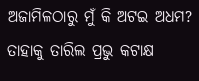ଅଜାମିଳଠାରୁ ମୁଁ କି ଅଟଇ ଅଧମ?
ତାହାକୁ ତାରିଲ ପ୍ରଭୁ କଟାକ୍ଷ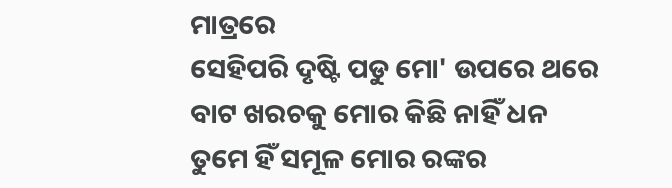ମାତ୍ରରେ
ସେହିପରି ଦୃଷ୍ଟି ପଡୁ ମୋ' ଉପରେ ଥରେ
ବାଟ ଖରଚକୁ ମୋର କିଛି ନାହିଁ ଧନ
ତୁମେ ହିଁ ସମୂଳ ମୋର ରଙ୍କର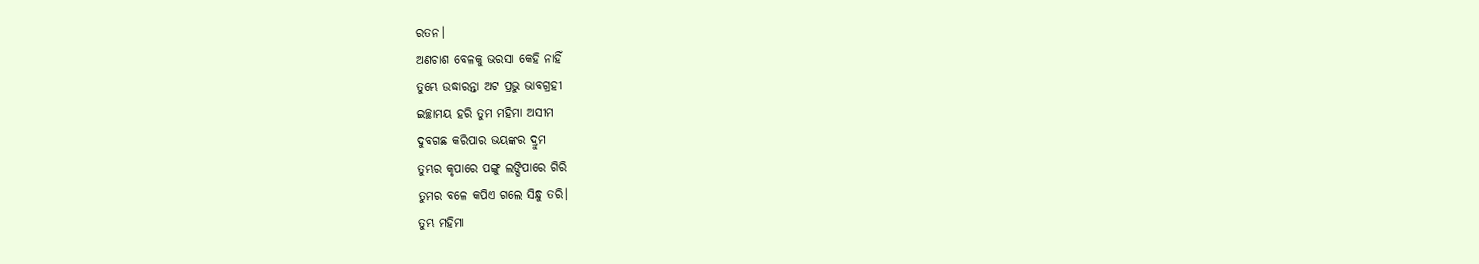ରତନ।
ଅଣଚାଶ ବେଳକୁ ଭରସା କେହି ନାହିଁ
ତୁମ୍ଭେ ଉଦ୍ଧାରନ୍ତା ଅଟ ପ୍ରଭୁ ଭାବଗ୍ରହୀ
ଇଚ୍ଛାମୟ ହରି ତୁମ ମହିମା ଅସୀମ
ଦୁବଗଛ କରିପାର ଭୟଙ୍କର ଦ୍ରୁମ
ତୁମ୍ଭର କୃପାରେ ପଙ୍ଗୁ ଲଙ୍ଘିପାରେ ଗିରି
ତୁମର ବଳେ କପିଏ ଗଲେ ସିନ୍ଧୁ ତରି।
ତୁମ୍ଭ ମହିମା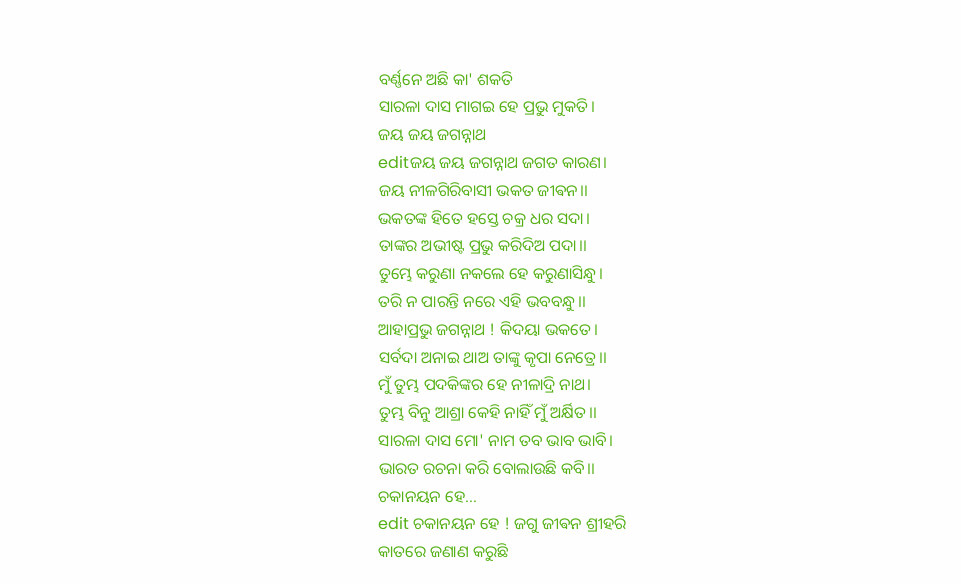ବର୍ଣ୍ଣନେ ଅଛି କା' ଶକତି
ସାରଳା ଦାସ ମାଗଇ ହେ ପ୍ରଭୁ ମୁକତି।
ଜୟ ଜୟ ଜଗନ୍ନାଥ
editଜୟ ଜୟ ଜଗନ୍ନାଥ ଜଗତ କାରଣ।
ଜୟ ନୀଳଗିରିବାସୀ ଭକତ ଜୀଵନ।।
ଭକତଙ୍କ ହିତେ ହସ୍ତେ ଚକ୍ର ଧର ସଦା।
ତାଙ୍କର ଅଭୀଷ୍ଟ ପ୍ରଭୁ କରିଦିଅ ପଦା।।
ତୁମ୍ଭେ କରୁଣା ନକଲେ ହେ କରୁଣାସିନ୍ଧୁ।
ତରି ନ ପାରନ୍ତି ନରେ ଏହି ଭବବନ୍ଧୁ।।
ଆହାପ୍ରଭୁ ଜଗନ୍ନାଥ ! କିଦୟା ଭକତେ।
ସର୍ବଦା ଅନାଇ ଥାଅ ତାଙ୍କୁ କୃପା ନେତ୍ରେ।।
ମୁଁ ତୁମ୍ଭ ପଦକିଙ୍କର ହେ ନୀଳାଦ୍ରି ନାଥ।
ତୁମ୍ଭ ବିନୁ ଆଶ୍ରା କେହି ନାହିଁ ମୁଁ ଅର୍କ୍ଷିତ।।
ସାରଳା ଦାସ ମୋ' ନାମ ତବ ଭାବ ଭାବି।
ଭାରତ ରଚନା କରି ବୋଲାଉଛି କବି।।
ଚକାନୟନ ହେ...
edit ଚକାନୟନ ହେ ! ଜଗୁ ଜୀଵନ ଶ୍ରୀହରି
କାତରେ ଜଣାଣ କରୁଛି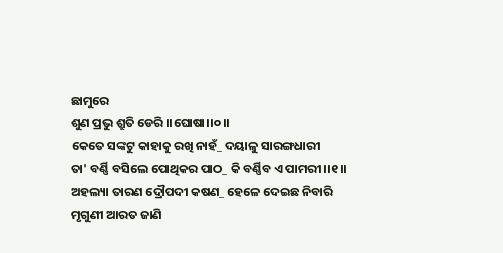ଛାମୁରେ
ଶୁଣ ପ୍ରଭୁ ଶ୍ରୁତି ଡେରି ।।ଘୋଷା।।୦।।
କେତେ ସଙ୍କଟୁ କାହାକୁ ରଖି ନାହଁ_ ଦୟାଳୁ ସାରଙ୍ଗଧାରୀ
ତା' ବର୍ଣ୍ଣି ବସିଲେ ପୋଥିକର ପାଠ_ କି ବର୍ଣ୍ଣିବ ଏ ପାମରୀ।।୧।।
ଅହଲ୍ୟା ତାରଣ ଦ୍ରୌପଦୀ କଷଣ_ ହେଳେ ଦେଇଛ ନିବାରି
ମୃଗୁଣୀ ଆରତ ଜାଣି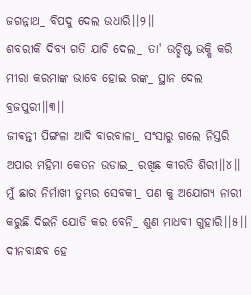ଜଗନ୍ନାଥ_ ବିପଦୁ ଦେଲ ଉଧାରି।।୨।।
ଶବରୀକି ଦିବ୍ୟ ଗତି ଯାଚି ଦେଲ_ ତା' ଉଚ୍ଛିଷ୍ଟ ଭକ୍ଷି କରି
ମୀରା କରମାଙ୍କ ଭାବେ ହୋଇ ରଙ୍କ_ ସ୍ଥାନ ଦେଲ ବ୍ରଜପୁରୀ।।୩।।
ଜୀଵନ୍ତୀ ପିଙ୍ଗଳା ଆଦି ବାରବାଳା_ ସଂସାରୁ ଗଲେ ନିସ୍ତରି
ଅପାର ମହିମା କେତନ ଉଡାଇ_ ରଖିଛ କୀରତି ଶିରୀ।।୪।।
ମୁଁ ଛାର ନିର୍ମାଖୀ ତୁମ୍ଭର ସେବକୀ_ ପଣ କୁ ଅଯୋଗ୍ୟ ନାରୀ
କରୁଛି ଦିଇନି ଯୋଡି କର ବେନି_ ଶୁଣ ମାଧବୀ ଗୁହାରି।।୫।।
ଦୀନବାନ୍ଧବ ହେ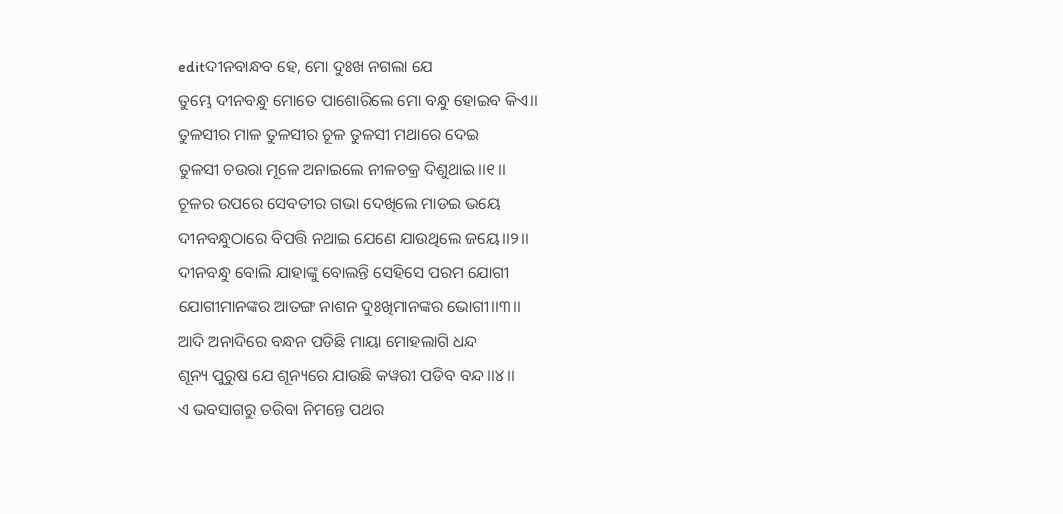editଦୀନବାନ୍ଧବ ହେ, ମୋ ଦୁଃଖ ନଗଲା ଯେ
ତୁମ୍ଭେ ଦୀନବନ୍ଧୁ ମୋତେ ପାଶୋରିଲେ ମୋ ବନ୍ଧୁ ହୋଇବ କିଏ।।
ତୁଳସୀର ମାଳ ତୁଳସୀର ଚୂଳ ତୁଳସୀ ମଥାରେ ଦେଇ
ତୁଳସୀ ଚଉରା ମୂଳେ ଅନାଇଲେ ନୀଳଚକ୍ର ଦିଶୁଥାଇ।।୧।।
ଚୂଳର ଉପରେ ସେବତୀର ଗଭା ଦେଖିଲେ ମାଡଇ ଭୟେ
ଦୀନବନ୍ଧୁଠାରେ ବିପତ୍ତି ନଥାଇ ଯେଣେ ଯାଉଥିଲେ ଜୟେ।।୨।।
ଦୀନବନ୍ଧୁ ବୋଲି ଯାହାଙ୍କୁ ବୋଲନ୍ତି ସେହିସେ ପରମ ଯୋଗୀ
ଯୋଗୀମାନଙ୍କର ଆତଙ୍ଗ ନାଶନ ଦୁଃଖିମାନଙ୍କର ଭୋଗୀ।।୩।।
ଆଦି ଅନାଦିରେ ବନ୍ଧନ ପଡିଛି ମାୟା ମୋହଲାଗି ଧନ୍ଦ
ଶୂନ୍ୟ ପୁରୁଷ ଯେ ଶୂନ୍ୟରେ ଯାଉଛି କୱରୀ ପଡିବ ବନ୍ଦ।।୪।।
ଏ ଭବସାଗରୁ ତରିବା ନିମନ୍ତେ ପଥର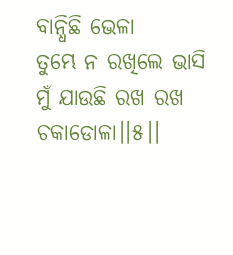ବାନ୍ଧିଛି ଭେଳା
ତୁମ୍ଭେ ନ ରଖିଲେ ଭାସି ମୁଁ ଯାଉଛି ରଖ ରଖ ଚକାଡୋଳା।।୫।।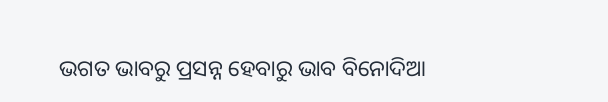ଭଗତ ଭାବରୁ ପ୍ରସନ୍ନ ହେବାରୁ ଭାବ ବିନୋଦିଆ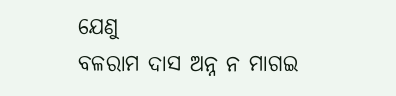ଯେଣୁ
ବଳରାମ ଦାସ ଅନ୍ନ ନ ମାଗଇ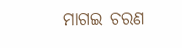ମାଗଇ ଚରଣ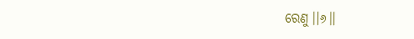ରେଣୁ।।୬।।